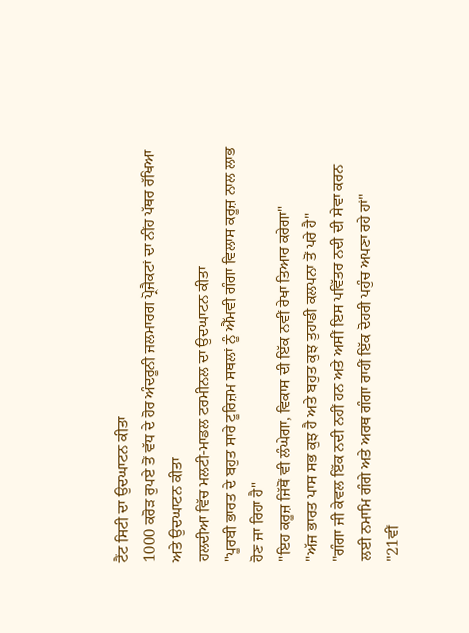ਟੈਂਟ ਸਿਟੀ ਦਾ ਉਦਘਾਟਨ ਕੀਤਾ
1000 ਕਰੋੜ ਰੁਪਏ ਤੋਂ ਵੱਧ ਦੇ ਹੋਰ ਅੰਦਰੂਨੀ ਜਲਮਾਰਗ ਪ੍ਰੋਜੈਕਟਾਂ ਦਾ ਨੀਂਹ ਪੱਥਰ ਰੱਖਿਆ ਅਤੇ ਉਦਘਾਟਨ ਕੀਤਾ
ਹਲਦੀਆ ਵਿੱਚ ਮਲਟੀ-ਮਾਡਲ ਟਰਮੀਨਲ ਦਾ ਉਦਘਾਟਨ ਕੀਤਾ
"ਪੂਰਬੀ ਭਾਰਤ ਦੇ ਬਹੁਤ ਸਾਰੇ ਟੂਰਿਜ਼ਮ ਸਥਲਾਂ ਨੂੰ ਐੱਮਵੀ ਗੰਗਾ ਵਿਲਾਸ ਕਰੂਜ਼ ਨਾਲ ਲਾਭ ਹੋਣ ਜਾ ਰਿਹਾ ਹੈ"
"ਇਹ ਕਰੂਜ਼ ਜਿੱਥੋਂ ਵੀ ਲੰਘੇਗਾ, ਵਿਕਾਸ ਦੀ ਇੱਕ ਨਵੀਂ ਰੇਖਾ ਤਿਆਰ ਕਰੇਗਾ"
"ਅੱਜ ਭਾਰਤ ਪਾਸ ਸਭ ਕੁਝ ਹੈ ਅਤੇ ਬਹੁਤ ਕੁਝ ਤੁਹਾਡੀ ਕਲਪਨਾ ਤੋਂ ਪਰੇ ਹੈ"
"ਗੰਗਾ ਜੀ ਕੇਵਲ ਇੱਕ ਨਦੀ ਨਹੀਂ ਹਨ ਅਤੇ ਅਸੀਂ ਇਸ ਪਵਿੱਤਰ ਨਦੀ ਦੀ ਸੇਵਾ ਕਰਨ ਲਈ ਨਮਾਮਿ ਗੰਗੇ ਅਤੇ ਅਰਥ ਗੰਗਾ ਰਾਹੀਂ ਇੱਕ ਦੋਹਰੀ ਪਹੁੰਚ ਅਪਣਾ ਰਹੇ ਹਾਂ"
"21ਵੀਂ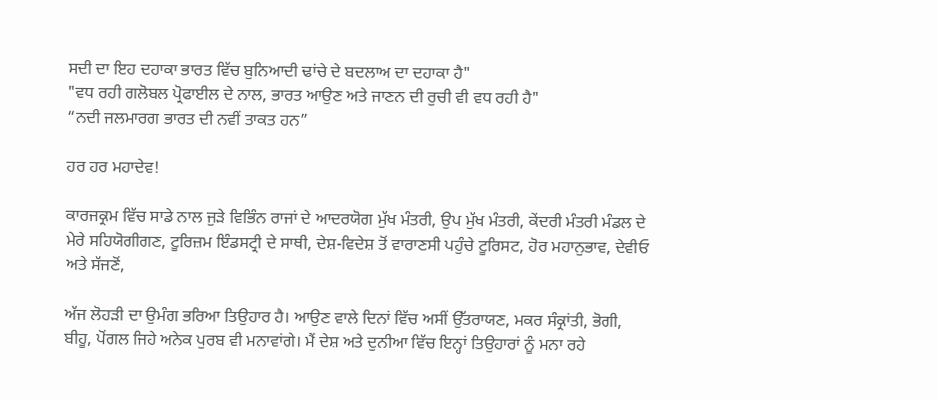ਸਦੀ ਦਾ ਇਹ ਦਹਾਕਾ ਭਾਰਤ ਵਿੱਚ ਬੁਨਿਆਦੀ ਢਾਂਚੇ ਦੇ ਬਦਲਾਅ ਦਾ ਦਹਾਕਾ ਹੈ"
"ਵਧ ਰਹੀ ਗਲੋਬਲ ਪ੍ਰੋਫਾਈਲ ਦੇ ਨਾਲ, ਭਾਰਤ ਆਉਣ ਅਤੇ ਜਾਣਨ ਦੀ ਰੁਚੀ ਵੀ ਵਧ ਰਹੀ ਹੈ"
“ਨਦੀ ਜਲਮਾਰਗ ਭਾਰਤ ਦੀ ਨਵੀਂ ਤਾਕਤ ਹਨ”

ਹਰ ਹਰ ਮਹਾਦੇਵ!

ਕਾਰਜਕ੍ਰਮ ਵਿੱਚ ਸਾਡੇ ਨਾਲ ਜੁੜੇ ਵਿਭਿੰਨ ਰਾਜਾਂ ਦੇ ਆਦਰਯੋਗ ਮੁੱਖ ਮੰਤਰੀ, ਉਪ ਮੁੱਖ ਮੰਤਰੀ, ਕੇਂਦਰੀ ਮੰਤਰੀ ਮੰਡਲ ਦੇ ਮੇਰੇ ਸਹਿਯੋਗੀਗਣ, ਟੂਰਿਜ਼ਮ ਇੰਡਸਟ੍ਰੀ ਦੇ ਸਾਥੀ, ਦੇਸ਼-ਵਿਦੇਸ਼ ਤੋਂ ਵਾਰਾਣਸੀ ਪਹੁੰਚੇ ਟੂਰਿਸਟ, ਹੋਰ ਮਹਾਨੁਭਾਵ, ਦੇਵੀਓ ਅਤੇ ਸੱਜਣੋਂ,

ਅੱਜ ਲੋਹੜੀ ਦਾ ਉਮੰਗ ਭਰਿਆ ਤਿਉਹਾਰ ਹੈ। ਆਉਣ ਵਾਲੇ ਦਿਨਾਂ ਵਿੱਚ ਅਸੀਂ ਉੱਤਰਾਯਣ, ਮਕਰ ਸੰਕ੍ਰਾਂਤੀ, ਭੋਗੀ, ਬੀਹੂ, ਪੋਂਗਲ ਜਿਹੇ ਅਨੇਕ ਪੁਰਬ ਵੀ ਮਨਾਵਾਂਗੇ। ਮੈਂ ਦੇਸ਼ ਅਤੇ ਦੁਨੀਆ ਵਿੱਚ ਇਨ੍ਹਾਂ ਤਿਉਹਾਰਾਂ ਨੂੰ ਮਨਾ ਰਹੇ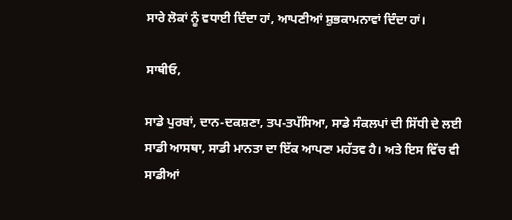ਸਾਰੇ ਲੋਕਾਂ ਨੂੰ ਵਧਾਈ ਦਿੰਦਾ ਹਾਂ, ਆਪਣੀਆਂ ਸ਼ੁਭਕਾਮਨਾਵਾਂ ਦਿੰਦਾ ਹਾਂ।

ਸਾਥੀਓ,

ਸਾਡੇ ਪੁਰਬਾਂ, ਦਾਨ-ਦਕਸ਼ਣਾ, ਤਪ-ਤਪੱਸਿਆ, ਸਾਡੇ ਸੰਕਲਪਾਂ ਦੀ ਸਿੱਧੀ ਦੇ ਲਈ ਸਾਡੀ ਆਸਥਾ, ਸਾਡੀ ਮਾਨਤਾ ਦਾ ਇੱਕ ਆਪਣਾ ਮਹੱਤਵ ਹੈ। ਅਤੇ ਇਸ ਵਿੱਚ ਵੀ ਸਾਡੀਆਂ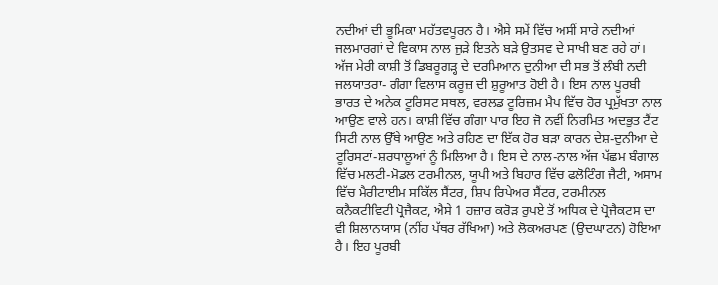ਨਦੀਆਂ ਦੀ ਭੂਮਿਕਾ ਮਹੱਤਵਪੂਰਨ ਹੈ। ਐਸੇ ਸਮੇਂ ਵਿੱਚ ਅਸੀਂ ਸਾਰੇ ਨਦੀਆਂ ਜਲਮਾਰਗਾਂ ਦੇ ਵਿਕਾਸ ਨਾਲ ਜੁੜੇ ਇਤਨੇ ਬੜੇ ਉਤਸਵ ਦੇ ਸਾਖੀ ਬਣ ਰਹੇ ਹਾਂ। ਅੱਜ ਮੇਰੀ ਕਾਸ਼ੀ ਤੋਂ ਡਿਬਰੂਗੜ੍ਹ ਦੇ ਦਰਮਿਆਨ ਦੁਨੀਆ ਦੀ ਸਭ ਤੋਂ ਲੰਬੀ ਨਦੀ ਜਲਯਾਤਰਾ- ਗੰਗਾ ਵਿਲਾਸ ਕਰੂਜ਼ ਦੀ ਸ਼ੁਰੂਆਤ ਹੋਈ ਹੈ। ਇਸ ਨਾਲ ਪੂਰਬੀ ਭਾਰਤ ਦੇ ਅਨੇਕ ਟੂਰਿਸਟ ਸਥਲ, ਵਰਲਡ ਟੂਰਿਜ਼ਮ ਮੈਪ ਵਿੱਚ ਹੋਰ ਪ੍ਰਮੁੱਖਤਾ ਨਾਲ ਆਉਣ ਵਾਲੇ ਹਨ। ਕਾਸ਼ੀ ਵਿੱਚ ਗੰਗਾ ਪਾਰ ਇਹ ਜੋ ਨਵੀਂ ਨਿਰਮਿਤ ਅਦਭੁਤ ਟੈਂਟ ਸਿਟੀ ਨਾਲ ਉੱਥੇ ਆਉਣ ਅਤੇ ਰਹਿਣ ਦਾ ਇੱਕ ਹੋਰ ਬੜਾ ਕਾਰਨ ਦੇਸ਼-ਦੁਨੀਆ ਦੇ ਟੂਰਿਸਟਾਂ-ਸ਼ਰਧਾਲੂਆਂ ਨੂੰ ਮਿਲਿਆ ਹੈ। ਇਸ ਦੇ ਨਾਲ-ਨਾਲ ਅੱਜ ਪੱਛਮ ਬੰਗਾਲ ਵਿੱਚ ਮਲਟੀ-ਮੋਡਲ ਟਰਮੀਨਲ, ਯੂਪੀ ਅਤੇ ਬਿਹਾਰ ਵਿੱਚ ਫਲੋਟਿੰਗ ਜੈਟੀ, ਅਸਾਮ ਵਿੱਚ ਮੈਰੀਟਾਈਮ ਸਕਿੱਲ ਸੈਂਟਰ, ਸ਼ਿਪ ਰਿਪੇਅਰ ਸੈਂਟਰ, ਟਰਮੀਨਲ ਕਨੈਕਟੀਵਿਟੀ ਪ੍ਰੋਜੈਕਟ, ਐਸੇ 1 ਹਜ਼ਾਰ ਕਰੋੜ ਰੁਪਏ ਤੋਂ ਅਧਿਕ ਦੇ ਪ੍ਰੋਜੈਕਟਸ ਦਾ ਵੀ ਸ਼ਿਲਾਨਯਾਸ (ਨੀਂਹ ਪੱਥਰ ਰੱਖਿਆ) ਅਤੇ ਲੋਕਅਰਪਣ (ਉਦਘਾਟਨ) ਹੋਇਆ ਹੈ। ਇਹ ਪੂਰਬੀ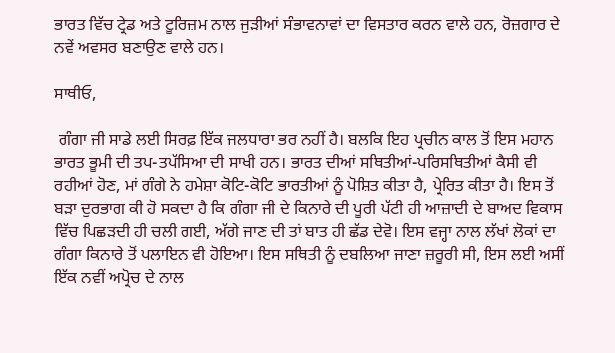ਭਾਰਤ ਵਿੱਚ ਟ੍ਰੇਡ ਅਤੇ ਟੂਰਿਜ਼ਮ ਨਾਲ ਜੁੜੀਆਂ ਸੰਭਾਵਨਾਵਾਂ ਦਾ ਵਿਸਤਾਰ ਕਰਨ ਵਾਲੇ ਹਨ, ਰੋਜ਼ਗਾਰ ਦੇ ਨਵੇਂ ਅਵਸਰ ਬਣਾਉਣ ਵਾਲੇ ਹਨ।

ਸਾਥੀਓ,

 ਗੰਗਾ ਜੀ ਸਾਡੇ ਲਈ ਸਿਰਫ਼ ਇੱਕ ਜਲਧਾਰਾ ਭਰ ਨਹੀਂ ਹੈ। ਬਲਕਿ ਇਹ ਪ੍ਰਚੀਨ ਕਾਲ ਤੋਂ ਇਸ ਮਹਾਨ ਭਾਰਤ ਭੂਮੀ ਦੀ ਤਪ-ਤਪੱਸਿਆ ਦੀ ਸਾਖੀ ਹਨ। ਭਾਰਤ ਦੀਆਂ ਸਥਿਤੀਆਂ-ਪਰਿਸਥਿਤੀਆਂ ਕੈਸੀ ਵੀ ਰਹੀਆਂ ਹੋਣ, ਮਾਂ ਗੰਗੇ ਨੇ ਹਮੇਸ਼ਾ ਕੋਟਿ-ਕੋਟਿ ਭਾਰਤੀਆਂ ਨੂੰ ਪੋਸ਼ਿਤ ਕੀਤਾ ਹੈ, ਪ੍ਰੇਰਿਤ ਕੀਤਾ ਹੈ। ਇਸ ਤੋਂ ਬੜਾ ਦੁਰਭਾਗ ਕੀ ਹੋ ਸਕਦਾ ਹੈ ਕਿ ਗੰਗਾ ਜੀ ਦੇ ਕਿਨਾਰੇ ਦੀ ਪੂਰੀ ਪੱਟੀ ਹੀ ਆਜ਼ਾਦੀ ਦੇ ਬਾਅਦ ਵਿਕਾਸ ਵਿੱਚ ਪਿਛੜਦੀ ਹੀ ਚਲੀ ਗਈ, ਅੱਗੇ ਜਾਣ ਦੀ ਤਾਂ ਬਾਤ ਹੀ ਛੱਡ ਦੇਵੋ। ਇਸ ਵਜ੍ਹਾ ਨਾਲ ਲੱਖਾਂ ਲੋਕਾਂ ਦਾ ਗੰਗਾ ਕਿਨਾਰੇ ਤੋਂ ਪਲਾਇਨ ਵੀ ਹੋਇਆ। ਇਸ ਸਥਿਤੀ ਨੂੰ ਦਬਲਿਆ ਜਾਣਾ ਜ਼ਰੂਰੀ ਸੀ, ਇਸ ਲਈ ਅਸੀਂ ਇੱਕ ਨਵੀਂ ਅਪ੍ਰੋਚ ਦੇ ਨਾਲ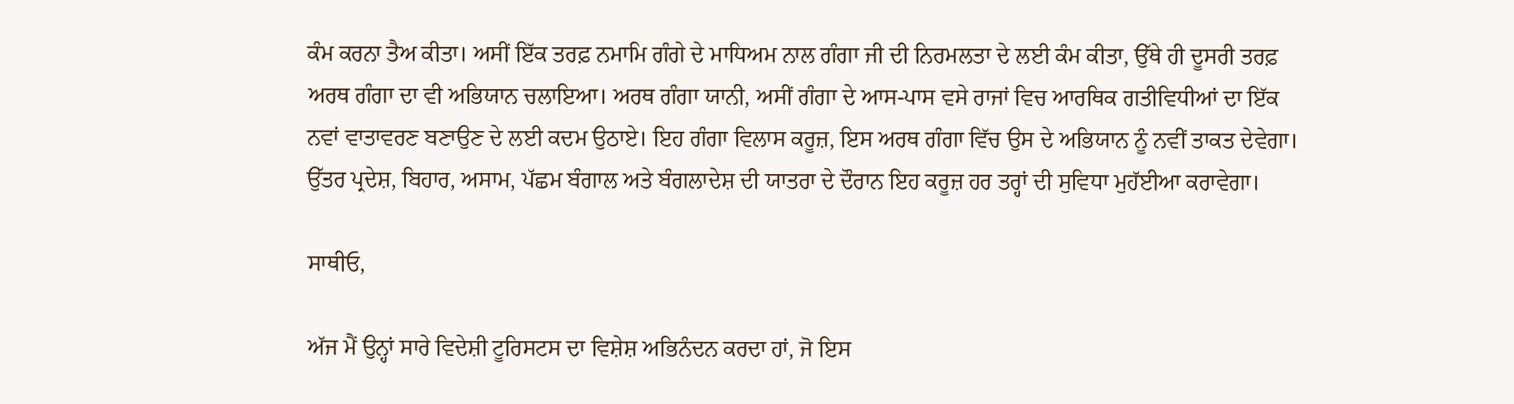ਕੰਮ ਕਰਨਾ ਤੈਅ ਕੀਤਾ। ਅਸੀਂ ਇੱਕ ਤਰਫ਼ ਨਮਾਮਿ ਗੰਗੇ ਦੇ ਮਾਧਿਅਮ ਨਾਲ ਗੰਗਾ ਜੀ ਦੀ ਨਿਰਮਲਤਾ ਦੇ ਲਈ ਕੰਮ ਕੀਤਾ, ਉੱਥੇ ਹੀ ਦੂਸਰੀ ਤਰਫ਼ ਅਰਥ ਗੰਗਾ ਦਾ ਵੀ ਅਭਿਯਾਨ ਚਲਾਇਆ। ਅਰਥ ਗੰਗਾ ਯਾਨੀ, ਅਸੀਂ ਗੰਗਾ ਦੇ ਆਸ-ਪਾਸ ਵਸੇ ਰਾਜਾਂ ਵਿਚ ਆਰਥਿਕ ਗਤੀਵਿਧੀਆਂ ਦਾ ਇੱਕ ਨਵਾਂ ਵਾਤਾਵਰਣ ਬਣਾਉਣ ਦੇ ਲਈ ਕਦਮ ਉਠਾਏ। ਇਹ ਗੰਗਾ ਵਿਲਾਸ ਕਰੂਜ਼, ਇਸ ਅਰਥ ਗੰਗਾ ਵਿੱਚ ਉਸ ਦੇ ਅਭਿਯਾਨ ਨੂੰ ਨਵੀਂ ਤਾਕਤ ਦੇਵੇਗਾ। ਉੱਤਰ ਪ੍ਰਦੇਸ਼, ਬਿਹਾਰ, ਅਸਾਮ, ਪੱਛਮ ਬੰਗਾਲ ਅਤੇ ਬੰਗਲਾਦੇਸ਼ ਦੀ ਯਾਤਰਾ ਦੇ ਦੌਰਾਨ ਇਹ ਕਰੂਜ਼ ਹਰ ਤਰ੍ਹਾਂ ਦੀ ਸੁਵਿਧਾ ਮੁਹੱਈਆ ਕਰਾਵੇਗਾ।

ਸਾਥੀਓ,

ਅੱਜ ਮੈਂ ਉਨ੍ਹਾਂ ਸਾਰੇ ਵਿਦੇਸ਼ੀ ਟੂਰਿਸਟਸ ਦਾ ਵਿਸ਼ੇਸ਼ ਅਭਿਨੰਦਨ ਕਰਦਾ ਹਾਂ, ਜੋ ਇਸ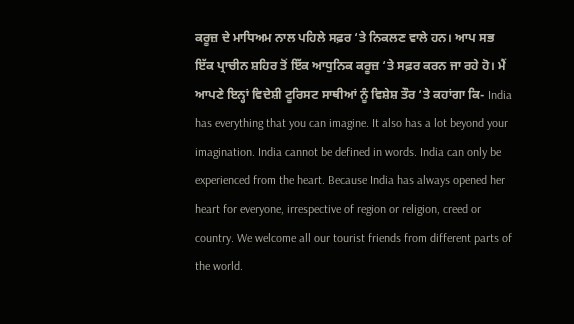ਕਰੂਜ਼ ਦੇ ਮਾਧਿਅਮ ਨਾਲ ਪਹਿਲੇ ਸਫ਼ਰ ‘ਤੇ ਨਿਕਲਣ ਵਾਲੇ ਹਨ। ਆਪ ਸਭ ਇੱਕ ਪ੍ਰਾਚੀਨ ਸ਼ਹਿਰ ਤੋਂ ਇੱਕ ਆਧੁਨਿਕ ਕਰੂਜ਼ ‘ਤੇ ਸਫ਼ਰ ਕਰਨ ਜਾ ਰਹੇ ਹੋ। ਮੈਂ ਆਪਣੇ ਇਨ੍ਹਾਂ ਵਿਦੇਸ਼ੀ ਟੂਰਿਸਟ ਸਾਥੀਆਂ ਨੂੰ ਵਿਸ਼ੇਸ਼ ਤੌਰ ‘ਤੇ ਕਹਾਂਗਾ ਕਿ- India has everything that you can imagine. It also has a lot beyond your imagination. India cannot be defined in words. India can only be experienced from the heart. Because India has always opened her heart for everyone, irrespective of region or religion, creed or country. We welcome all our tourist friends from different parts of the world.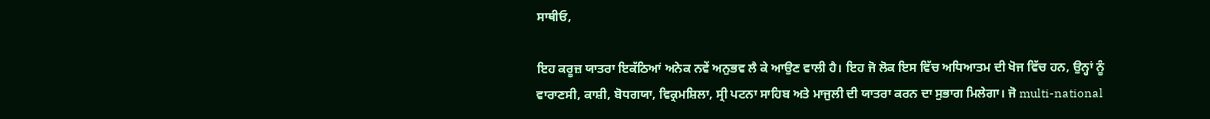ਸਾਥੀਓ,

ਇਹ ਕਰੂਜ਼ ਯਾਤਰਾ ਇਕੱਠਿਆਂ ਅਨੇਕ ਨਵੇਂ ਅਨੁਭਵ ਲੈ ਕੇ ਆਉਣ ਵਾਲੀ ਹੈ। ਇਹ ਜੋ ਲੋਕ ਇਸ ਵਿੱਚ ਅਧਿਆਤਮ ਦੀ ਖੋਜ ਵਿੱਚ ਹਨ, ਉਨ੍ਹਾਂ ਨੂੰ ਵਾਰਾਣਸੀ, ਕਾਸ਼ੀ, ਬੋਧਗਯਾ, ਵਿਕ੍ਰਮਸ਼ਿਲਾ, ਸ੍ਰੀ ਪਟਨਾ ਸਾਹਿਬ ਅਤੇ ਮਾਜੁਲੀ ਦੀ ਯਾਤਰਾ ਕਰਨ ਦਾ ਸੁਭਾਗ ਮਿਲੇਗਾ। ਜੋ multi-national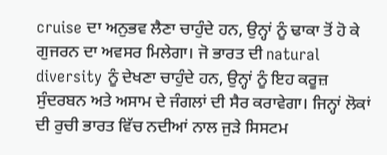cruise ਦਾ ਅਨੁਭਵ ਲੈਣਾ ਚਾਹੁੰਦੇ ਹਨ, ਉਨ੍ਹਾਂ ਨੂੰ ਢਾਕਾ ਤੋਂ ਹੋ ਕੇ ਗੁਜਰਨ ਦਾ ਅਵਸਰ ਮਿਲੇਗਾ। ਜੋ ਭਾਰਤ ਦੀ natural diversity ਨੂੰ ਦੇਖਣਾ ਚਾਹੁੰਦੇ ਹਨ, ਉਨ੍ਹਾਂ ਨੂੰ ਇਹ ਕਰੂਜ਼ ਸੁੰਦਰਬਨ ਅਤੇ ਅਸਾਮ ਦੇ ਜੰਗਲਾਂ ਦੀ ਸੈਰ ਕਰਾਵੇਗਾ। ਜਿਨ੍ਹਾਂ ਲੋਕਾਂ ਦੀ ਰੁਚੀ ਭਾਰਤ ਵਿੱਚ ਨਦੀਆਂ ਨਾਲ ਜੁੜੇ ਸਿਸਟਮ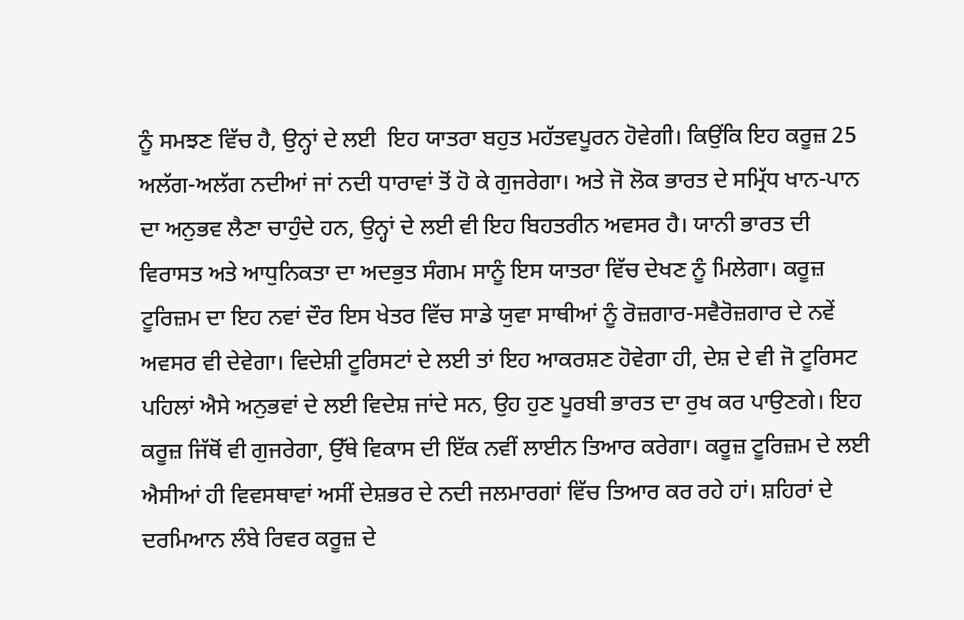ਨੂੰ ਸਮਝਣ ਵਿੱਚ ਹੈ, ਉਨ੍ਹਾਂ ਦੇ ਲਈ  ਇਹ ਯਾਤਰਾ ਬਹੁਤ ਮਹੱਤਵਪੂਰਨ ਹੋਵੇਗੀ। ਕਿਉਂਕਿ ਇਹ ਕਰੂਜ਼ 25 ਅਲੱਗ-ਅਲੱਗ ਨਦੀਆਂ ਜਾਂ ਨਦੀ ਧਾਰਾਵਾਂ ਤੋਂ ਹੋ ਕੇ ਗੁਜਰੇਗਾ। ਅਤੇ ਜੋ ਲੋਕ ਭਾਰਤ ਦੇ ਸਮ੍ਰਿੱਧ ਖਾਨ-ਪਾਨ ਦਾ ਅਨੁਭਵ ਲੈਣਾ ਚਾਹੁੰਦੇ ਹਨ, ਉਨ੍ਹਾਂ ਦੇ ਲਈ ਵੀ ਇਹ ਬਿਹਤਰੀਨ ਅਵਸਰ ਹੈ। ਯਾਨੀ ਭਾਰਤ ਦੀ ਵਿਰਾਸਤ ਅਤੇ ਆਧੁਨਿਕਤਾ ਦਾ ਅਦਭੁਤ ਸੰਗਮ ਸਾਨੂੰ ਇਸ ਯਾਤਰਾ ਵਿੱਚ ਦੇਖਣ ਨੂੰ ਮਿਲੇਗਾ। ਕਰੂਜ਼ ਟੂਰਿਜ਼ਮ ਦਾ ਇਹ ਨਵਾਂ ਦੌਰ ਇਸ ਖੇਤਰ ਵਿੱਚ ਸਾਡੇ ਯੁਵਾ ਸਾਥੀਆਂ ਨੂੰ ਰੋਜ਼ਗਾਰ-ਸਵੈਰੋਜ਼ਗਾਰ ਦੇ ਨਵੇਂ ਅਵਸਰ ਵੀ ਦੇਵੇਗਾ। ਵਿਦੇਸ਼ੀ ਟੂਰਿਸਟਾਂ ਦੇ ਲਈ ਤਾਂ ਇਹ ਆਕਰਸ਼ਣ ਹੋਵੇਗਾ ਹੀ, ਦੇਸ਼ ਦੇ ਵੀ ਜੋ ਟੂਰਿਸਟ ਪਹਿਲਾਂ ਐਸੇ ਅਨੁਭਵਾਂ ਦੇ ਲਈ ਵਿਦੇਸ਼ ਜਾਂਦੇ ਸਨ, ਉਹ ਹੁਣ ਪੂਰਬੀ ਭਾਰਤ ਦਾ ਰੁਖ ਕਰ ਪਾਉਣਗੇ। ਇਹ ਕਰੂਜ਼ ਜਿੱਥੋਂ ਵੀ ਗੁਜਰੇਗਾ, ਉੱਥੇ ਵਿਕਾਸ ਦੀ ਇੱਕ ਨਵੀਂ ਲਾਈਨ ਤਿਆਰ ਕਰੇਗਾ। ਕਰੂਜ਼ ਟੂਰਿਜ਼ਮ ਦੇ ਲਈ ਐਸੀਆਂ ਹੀ ਵਿਵਸਥਾਵਾਂ ਅਸੀਂ ਦੇਸ਼ਭਰ ਦੇ ਨਦੀ ਜਲਮਾਰਗਾਂ ਵਿੱਚ ਤਿਆਰ ਕਰ ਰਹੇ ਹਾਂ। ਸ਼ਹਿਰਾਂ ਦੇ ਦਰਮਿਆਨ ਲੰਬੇ ਰਿਵਰ ਕਰੂਜ਼ ਦੇ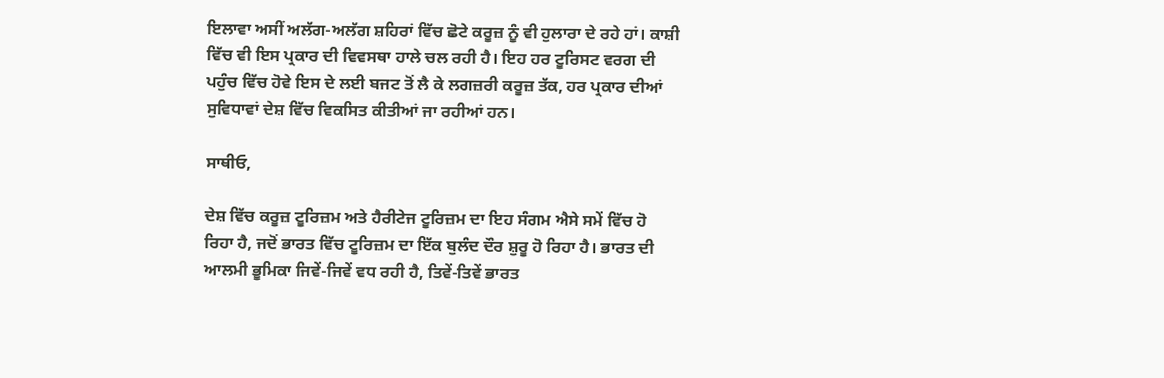ਇਲਾਵਾ ਅਸੀਂ ਅਲੱਗ-ਅਲੱਗ ਸ਼ਹਿਰਾਂ ਵਿੱਚ ਛੋਟੇ ਕਰੂਜ਼ ਨੂੰ ਵੀ ਹੁਲਾਰਾ ਦੇ ਰਹੇ ਹਾਂ। ਕਾਸ਼ੀ ਵਿੱਚ ਵੀ ਇਸ ਪ੍ਰਕਾਰ ਦੀ ਵਿਵਸਥਾ ਹਾਲੇ ਚਲ ਰਹੀ ਹੈ। ਇਹ ਹਰ ਟੂਰਿਸਟ ਵਰਗ ਦੀ ਪਹੁੰਚ ਵਿੱਚ ਹੋਵੇ ਇਸ ਦੇ ਲਈ ਬਜਟ ਤੋਂ ਲੈ ਕੇ ਲਗਜ਼ਰੀ ਕਰੂਜ਼ ਤੱਕ, ਹਰ ਪ੍ਰਕਾਰ ਦੀਆਂ ਸੁਵਿਧਾਵਾਂ ਦੇਸ਼ ਵਿੱਚ ਵਿਕਸਿਤ ਕੀਤੀਆਂ ਜਾ ਰਹੀਆਂ ਹਨ।

ਸਾਥੀਓ,

ਦੇਸ਼ ਵਿੱਚ ਕਰੂਜ਼ ਟੂਰਿਜ਼ਮ ਅਤੇ ਹੈਰੀਟੇਜ ਟੂਰਿਜ਼ਮ ਦਾ ਇਹ ਸੰਗਮ ਐਸੇ ਸਮੇਂ ਵਿੱਚ ਹੋ ਰਿਹਾ ਹੈ, ਜਦੋਂ ਭਾਰਤ ਵਿੱਚ ਟੂਰਿਜ਼ਮ ਦਾ ਇੱਕ ਬੁਲੰਦ ਦੌਰ ਸ਼ੁਰੂ ਹੋ ਰਿਹਾ ਹੈ। ਭਾਰਤ ਦੀ ਆਲਮੀ ਭੂਮਿਕਾ ਜਿਵੇਂ-ਜਿਵੇਂ ਵਧ ਰਹੀ ਹੈ, ਤਿਵੇਂ-ਤਿਵੇਂ ਭਾਰਤ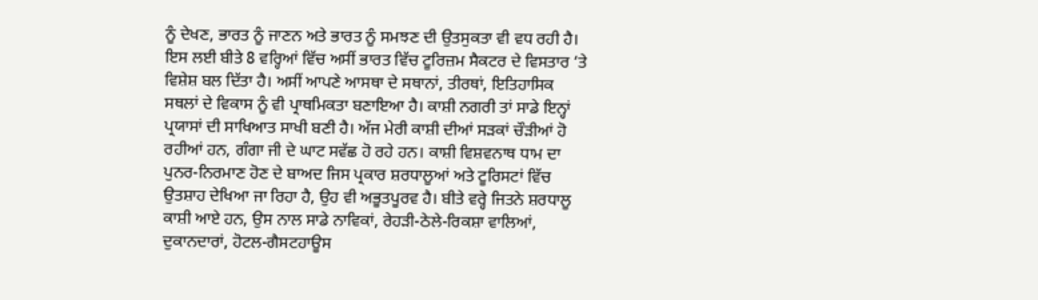ਨੂੰ ਦੇਖਣ, ਭਾਰਤ ਨੂੰ ਜਾਣਨ ਅਤੇ ਭਾਰਤ ਨੂੰ ਸਮਝਣ ਦੀ ਉਤਸੁਕਤਾ ਵੀ ਵਧ ਰਹੀ ਹੈ। ਇਸ ਲਈ ਬੀਤੇ 8 ਵਰ੍ਹਿਆਂ ਵਿੱਚ ਅਸੀਂ ਭਾਰਤ ਵਿੱਚ ਟੂਰਿਜ਼ਮ ਸੈਕਟਰ ਦੇ ਵਿਸਤਾਰ ‘ਤੇ ਵਿਸ਼ੇਸ਼ ਬਲ ਦਿੱਤਾ ਹੈ। ਅਸੀਂ ਆਪਣੇ ਆਸਥਾ ਦੇ ਸਥਾਨਾਂ, ਤੀਰਥਾਂ, ਇਤਿਹਾਸਿਕ ਸਥਲਾਂ ਦੇ ਵਿਕਾਸ ਨੂੰ ਵੀ ਪ੍ਰਾਥਮਿਕਤਾ ਬਣਾਇਆ ਹੈ। ਕਾਸ਼ੀ ਨਗਰੀ ਤਾਂ ਸਾਡੇ ਇਨ੍ਹਾਂ ਪ੍ਰਯਾਸਾਂ ਦੀ ਸਾਖਿਆਤ ਸਾਖੀ ਬਣੀ ਹੈ। ਅੱਜ ਮੇਰੀ ਕਾਸ਼ੀ ਦੀਆਂ ਸੜਕਾਂ ਚੌੜੀਆਂ ਹੋ ਰਹੀਆਂ ਹਨ, ਗੰਗਾ ਜੀ ਦੇ ਘਾਟ ਸਵੱਛ ਹੋ ਰਹੇ ਹਨ। ਕਾਸ਼ੀ ਵਿਸ਼ਵਨਾਥ ਧਾਮ ਦਾ ਪੁਨਰ-ਨਿਰਮਾਣ ਹੋਣ ਦੇ ਬਾਅਦ ਜਿਸ ਪ੍ਰਕਾਰ ਸ਼ਰਧਾਲੂਆਂ ਅਤੇ ਟੂਰਿਸਟਾਂ ਵਿੱਚ ਉਤਸ਼ਾਹ ਦੇਖਿਆ ਜਾ ਰਿਹਾ ਹੈ, ਉਹ ਵੀ ਅਭੂਤਪੂਰਵ ਹੈ। ਬੀਤੇ ਵਰ੍ਹੇ ਜਿਤਨੇ ਸ਼ਰਧਾਲੂ ਕਾਸ਼ੀ ਆਏ ਹਨ, ਉਸ ਨਾਲ ਸਾਡੇ ਨਾਵਿਕਾਂ, ਰੇਹੜੀ-ਠੇਲੇ-ਰਿਕਸ਼ਾ ਵਾਲਿਆਂ, ਦੁਕਾਨਦਾਰਾਂ, ਹੋਟਲ-ਗੈਸਟਹਾਊਸ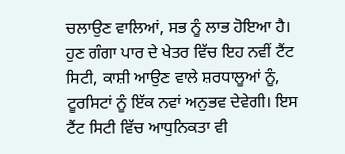ਚਲਾਉਣ ਵਾਲਿਆਂ, ਸਭ ਨੂੰ ਲਾਭ ਹੋਇਆ ਹੈ। ਹੁਣ ਗੰਗਾ ਪਾਰ ਦੇ ਖੇਤਰ ਵਿੱਚ ਇਹ ਨਵੀਂ ਟੈਂਟ ਸਿਟੀ, ਕਾਸ਼ੀ ਆਉਣ ਵਾਲੇ ਸ਼ਰਧਾਲੂਆਂ ਨੂੰ, ਟੂਰਸਿਟਾਂ ਨੂੰ ਇੱਕ ਨਵਾਂ ਅਨੁਭਵ ਦੇਵੇਗੀ। ਇਸ ਟੈਂਟ ਸਿਟੀ ਵਿੱਚ ਆਧੁਨਿਕਤਾ ਵੀ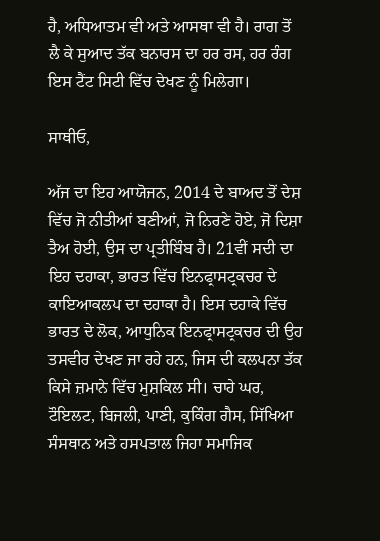ਹੈ, ਅਧਿਆਤਮ ਵੀ ਅਤੇ ਆਸਥਾ ਵੀ ਹੈ। ਰਾਗ ਤੋਂ ਲੈ ਕੇ ਸੁਆਦ ਤੱਕ ਬਨਾਰਸ ਦਾ ਹਰ ਰਸ, ਹਰ ਰੰਗ ਇਸ ਟੈਂਟ ਸਿਟੀ ਵਿੱਚ ਦੇਖਣ ਨੂੰ ਮਿਲੇਗਾ।

ਸਾਥੀਓ,

ਅੱਜ ਦਾ ਇਹ ਆਯੋਜਨ, 2014 ਦੇ ਬਾਅਦ ਤੋਂ ਦੇਸ਼ ਵਿੱਚ ਜੋ ਨੀਤੀਆਂ ਬਣੀਆਂ, ਜੋ ਨਿਰਣੇ ਹੋਏ, ਜੋ ਦਿਸ਼ਾ ਤੈਅ ਹੋਈ, ਉਸ ਦਾ ਪ੍ਰਤੀਬਿੰਬ ਹੈ। 21ਵੀਂ ਸਦੀ ਦਾ ਇਹ ਦਹਾਕਾ, ਭਾਰਤ ਵਿੱਚ ਇਨਫ੍ਰਾਸਟ੍ਰਕਚਰ ਦੇ ਕਾਇਆਕਲਪ ਦਾ ਦਹਾਕਾ ਹੈ। ਇਸ ਦਹਾਕੇ ਵਿੱਚ ਭਾਰਤ ਦੇ ਲੋਕ, ਆਧੁਨਿਕ ਇਨਫ੍ਰਾਸਟ੍ਰਕਚਰ ਦੀ ਉਹ ਤਸਵੀਰ ਦੇਖਣ ਜਾ ਰਹੇ ਹਨ, ਜਿਸ ਦੀ ਕਲਪਨਾ ਤੱਕ ਕਿਸੇ ਜ਼ਮਾਨੇ ਵਿੱਚ ਮੁਸ਼ਕਿਲ ਸੀ। ਚਾਹੇ ਘਰ, ਟੌਇਲਟ, ਬਿਜਲੀ, ਪਾਣੀ, ਕੁਕਿੰਗ ਗੈਸ, ਸਿੱਖਿਆ ਸੰਸਥਾਨ ਅਤੇ ਹਸਪਤਾਲ ਜਿਹਾ ਸਮਾਜਿਕ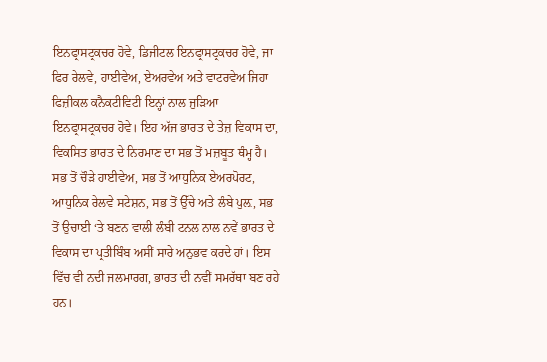ਇਨਫ੍ਰਾਸਟ੍ਰਕਚਰ ਹੋਵੇ, ਡਿਜੀਟਲ ਇਨਫ੍ਰਾਸਟ੍ਰਕਚਰ ਹੋਵੇ, ਜਾ  ਫਿਰ ਰੇਲਵੇ, ਹਾਈਵੇਅ, ਏਅਰਵੇਅ ਅਤੇ ਵਾਟਰਵੇਅ ਜਿਹਾ ਫਿਜ਼ੀਕਲ ਕਨੈਕਟੀਵਿਟੀ ਇਨ੍ਹਾਂ ਨਾਲ ਜੁੜਿਆ ਇਨਫ੍ਰਾਸਟ੍ਰਕਚਰ ਹੋਵੇ। ਇਹ ਅੱਜ ਭਾਰਤ ਦੇ ਤੇਜ਼ ਵਿਕਾਸ ਦਾ, ਵਿਕਸਿਤ ਭਾਰਤ ਦੇ ਨਿਰਮਾਣ ਦਾ ਸਭ ਤੋਂ ਮਜ਼ਬੂਤ ਥੰਮ੍ਹ ਹੈ। ਸਭ ਤੋਂ ਚੌੜੇ ਹਾਈਵੇਅ, ਸਭ ਤੋਂ ਆਧੁਨਿਕ ਏਅਰਪੋਰਟ, ਆਧੁਨਿਕ ਰੇਲਵੇ ਸਟੇਸ਼ਨ, ਸਭ ਤੋਂ ਉੱਚੇ ਅਤੇ ਲੰਬੇ ਪੁਲ਼, ਸਭ ਤੋਂ ਉਚਾਈ ‘ਤੇ ਬਣਨ ਵਾਲੀ ਲੰਬੀ ਟਨਲ ਨਾਲ ਨਵੇਂ ਭਾਰਤ ਦੇ ਵਿਕਾਸ ਦਾ ਪ੍ਰਤੀਬਿੰਬ ਅਸੀਂ ਸਾਰੇ ਅਨੁਭਵ ਕਰਦੇ ਹਾਂ। ਇਸ ਵਿੱਚ ਵੀ ਨਦੀ ਜਲਮਾਰਗ, ਭਾਰਤ ਦੀ ਨਵੀਂ ਸਮਰੱਥਾ ਬਣ ਰਹੇ ਹਨ।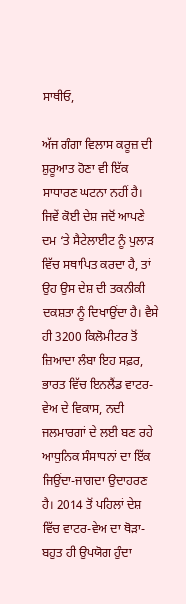ਸਾਥੀਓ,

ਅੱਜ ਗੰਗਾ ਵਿਲਾਸ ਕਰੂਜ਼ ਦੀ ਸ਼ੁਰੂਆਤ ਹੋਣਾ ਵੀ ਇੱਕ ਸਾਧਾਰਣ ਘਟਨਾ ਨਹੀਂ ਹੈ। ਜਿਵੇਂ ਕੋਈ ਦੇਸ਼ ਜਦੋਂ ਆਪਣੇ ਦਮ ‘ਤੇ ਸੈਟੇਲਾਈਟ ਨੂੰ ਪੁਲਾੜ ਵਿੱਚ ਸਥਾਪਿਤ ਕਰਦਾ ਹੈ, ਤਾਂ ਉਹ ਉਸ ਦੇਸ਼ ਦੀ ਤਕਨੀਕੀ ਦਕਸ਼ਤਾ ਨੂੰ ਦਿਖਾਉਂਦਾ ਹੈ। ਵੈਸੇ ਹੀ 3200 ਕਿਲੋਮੀਟਰ ਤੋਂ ਜ਼ਿਆਦਾ ਲੰਬਾ ਇਹ ਸਫ਼ਰ, ਭਾਰਤ ਵਿੱਚ ਇਨਲੈਂਡ ਵਾਟਰ-ਵੇਅ ਦੇ ਵਿਕਾਸ, ਨਦੀ ਜਲਮਾਰਗਾਂ ਦੇ ਲਈ ਬਣ ਰਹੇ ਆਧੁਨਿਕ ਸੰਸਾਧਨਾਂ ਦਾ ਇੱਕ ਜਿਉਂਦਾ-ਜਾਗਦਾ ਉਦਾਹਰਣ ਹੈ। 2014 ਤੋਂ ਪਹਿਲਾਂ ਦੇਸ਼ ਵਿੱਚ ਵਾਟਰ-ਵੇਅ ਦਾ ਥੋੜਾ-ਬਹੁਤ ਹੀ ਉਪਯੋਗ ਹੁੰਦਾ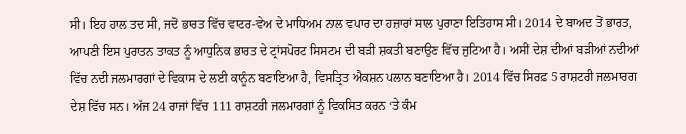ਸੀ। ਇਹ ਹਾਲ ਤਦ ਸੀ, ਜਦੋਂ ਭਾਰਤ ਵਿੱਚ ਵਾਟਰ-ਵੇਅ ਦੇ ਮਾਧਿਅਮ ਨਾਲ ਵਪਾਰ ਦਾ ਹਜ਼ਾਰਾਂ ਸਾਲ ਪੁਰਾਣਾ ਇਤਿਹਾਸ ਸੀ। 2014 ਦੇ ਬਾਅਦ ਤੋਂ ਭਾਰਤ, ਆਪਣੀ ਇਸ ਪੁਰਾਤਨ ਤਾਕਤ ਨੂੰ ਆਧੁਨਿਕ ਭਾਰਤ ਦੇ ਟ੍ਰਾਂਸਪੋਰਟ ਸਿਸਟਮ ਦੀ ਬੜੀ ਸ਼ਕਤੀ ਬਣਾਉਣ ਵਿੱਚ ਜੁਟਿਆ ਹੈ। ਅਸੀਂ ਦੇਸ਼ ਦੀਆਂ ਬੜੀਆਂ ਨਦੀਆਂ ਵਿੱਚ ਨਦੀ ਜਲਮਾਰਗਾਂ ਦੇ ਵਿਕਾਸ ਦੇ ਲਈ ਕਾਨੂੰਨ ਬਣਾਇਆ ਹੈ, ਵਿਸਤ੍ਰਿਤ ਐਕਸ਼ਨ ਪਲਾਨ ਬਣਾਇਆ ਹੈ। 2014 ਵਿੱਚ ਸਿਰਫ਼ 5 ਰਾਸ਼ਟਰੀ ਜਲਮਾਰਗ ਦੇਸ਼ ਵਿੱਚ ਸਨ। ਅੱਜ 24 ਰਾਜਾਂ ਵਿੱਚ 111 ਰਾਸ਼ਟਰੀ ਜਲਮਾਰਗਾਂ ਨੂੰ ਵਿਕਸਿਤ ਕਰਨ ‘ਤੇ ਕੰਮ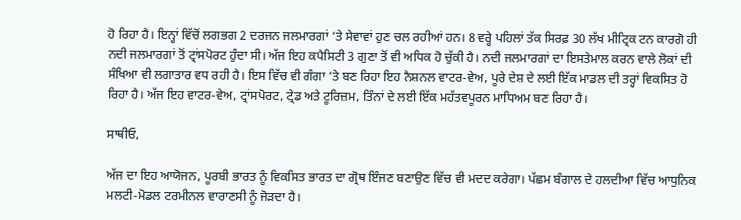ਹੋ ਰਿਹਾ ਹੈ। ਇਨ੍ਹਾਂ ਵਿੱਚੋਂ ਲਗਭਗ 2 ਦਰਜਨ ਜਲਮਾਰਗਾਂ ‘ਤੇ ਸੇਵਾਵਾਂ ਹੁਣ ਚਲ ਰਹੀਆਂ ਹਨ। 8 ਵਰ੍ਹੇ ਪਹਿਲਾਂ ਤੱਕ ਸਿਰਫ਼ 30 ਲੱਖ ਮੀਟ੍ਰਿਕ ਟਨ ਕਾਰਗੋ ਹੀ ਨਦੀ ਜਲਮਾਰਗਾਂ ਤੋਂ ਟ੍ਰਾਂਸਪੋਰਟ ਹੁੰਦਾ ਸੀ। ਅੱਜ ਇਹ ਕਪੈਸਿਟੀ 3 ਗੁਣਾ ਤੋਂ ਵੀ ਅਧਿਕ ਹੋ ਚੁੱਕੀ ਹੈ। ਨਦੀ ਜਲਮਾਰਗਾਂ ਦਾ ਇਸਤੇਮਾਲ ਕਰਨ ਵਾਲੇ ਲੋਕਾਂ ਦੀ ਸੰਖਿਆ ਵੀ ਲਗਾਤਾਰ ਵਧ ਰਹੀ ਹੈ। ਇਸ ਵਿੱਚ ਵੀ ਗੰਗਾ ‘ਤੇ ਬਣ ਰਿਹਾ ਇਹ ਨੈਸ਼ਨਲ ਵਾਟਰ-ਵੇਅ, ਪੂਰੇ ਦੇਸ਼ ਦੇ ਲਈ ਇੱਕ ਮਾਡਲ ਦੀ ਤਰ੍ਹਾਂ ਵਿਕਸਿਤ ਹੋ ਰਿਹਾ ਹੈ। ਅੱਜ ਇਹ ਵਾਟਰ-ਵੇਅ, ਟ੍ਰਾਂਸਪੋਰਟ, ਟ੍ਰੇਡ ਅਤੇ ਟੂਰਿਜ਼ਮ, ਤਿੰਨਾਂ ਦੇ ਲਈ ਇੱਕ ਮਹੱਤਵਪੂਰਨ ਮਾਧਿਅਮ ਬਣ ਰਿਹਾ ਹੈ।

ਸਾਥੀਓ,

ਅੱਜ ਦਾ ਇਹ ਆਯੋਜਨ, ਪੂਰਬੀ ਭਾਰਤ ਨੂੰ ਵਿਕਸਿਤ ਭਾਰਤ ਦਾ ਗ੍ਰੋਥ ਇੰਜਣ ਬਣਾਉਣ ਵਿੱਚ ਵੀ ਮਦਦ ਕਰੇਗਾ। ਪੱਛਮ ਬੰਗਾਲ ਦੇ ਹਲਦੀਆ ਵਿੱਚ ਆਧੁਨਿਕ ਮਲਟੀ-ਮੋਡਲ ਟਰਮੀਨਲ ਵਾਰਾਣਸੀ ਨੂੰ ਜੋੜਦਾ ਹੈ।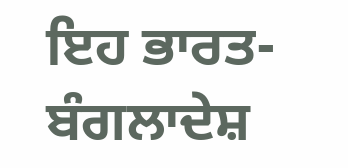ਇਹ ਭਾਰਤ-ਬੰਗਲਾਦੇਸ਼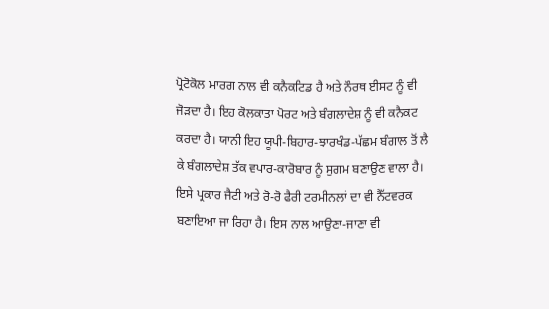ਪ੍ਰੋਟੋਕੋਲ ਮਾਰਗ ਨਾਲ ਵੀ ਕਨੈਕਟਿਡ ਹੈ ਅਤੇ ਨੌਰਥ ਈਸਟ ਨੂੰ ਵੀ ਜੋੜਦਾ ਹੈ। ਇਹ ਕੋਲਕਾਤਾ ਪੋਰਟ ਅਤੇ ਬੰਗਲਾਦੇਸ਼ ਨੂੰ ਵੀ ਕਨੈਕਟ ਕਰਦਾ ਹੈ। ਯਾਨੀ ਇਹ ਯੂਪੀ-ਬਿਹਾਰ-ਝਾਰਖੰਡ-ਪੱਛਮ ਬੰਗਾਲ ਤੋਂ ਲੈ ਕੇ ਬੰਗਲਾਦੇਸ਼ ਤੱਕ ਵਪਾਰ-ਕਾਰੋਬਾਰ ਨੂੰ ਸੁਗਮ ਬਣਾਉਣ ਵਾਲਾ ਹੈ। ਇਸੇ ਪ੍ਰਕਾਰ ਜੈਟੀ ਅਤੇ ਰੋ-ਰੋ ਫੈਰੀ ਟਰਮੀਨਲਾਂ ਦਾ ਵੀ ਨੈੱਟਵਰਕ ਬਣਾਇਆ ਜਾ ਰਿਹਾ ਹੈ। ਇਸ ਨਾਲ ਆਉਣਾ-ਜਾਣਾ ਵੀ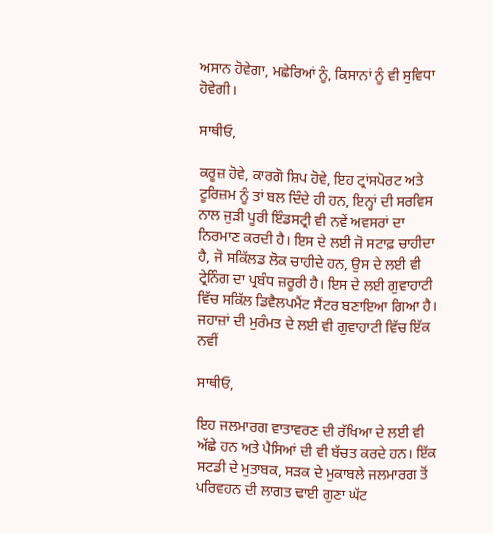ਅਸਾਨ ਹੋਵੇਗਾ, ਮਛੇਰਿਆਂ ਨੂੰ, ਕਿਸਾਨਾਂ ਨੂੰ ਵੀ ਸੁਵਿਧਾ ਹੋਵੇਗੀ।

ਸਾਥੀਓ,

ਕਰੂਜ਼ ਹੋਵੇ, ਕਾਰਗੋ ਸ਼ਿਪ ਹੋਵੇ, ਇਹ ਟ੍ਰਾਂਸਪੋਰਟ ਅਤੇ ਟੂਰਿਜ਼ਮ ਨੂੰ ਤਾਂ ਬਲ ਦਿੰਦੇ ਹੀ ਹਨ, ਇਨ੍ਹਾਂ ਦੀ ਸਰਵਿਸ ਨਾਲ ਜੁੜੀ ਪੂਰੀ ਇੰਡਸਟ੍ਰੀ ਵੀ ਨਵੇਂ ਅਵਸਰਾਂ ਦਾ ਨਿਰਮਾਣ ਕਰਦੀ ਹੈ। ਇਸ ਦੇ ਲਈ ਜੋ ਸਟਾਫ਼ ਚਾਹੀਦਾ ਹੈ, ਜੋ ਸਕਿੱਲਡ ਲੋਕ ਚਾਹੀਦੇ ਹਨ, ਉਸ ਦੇ ਲਈ ਵੀ ਟ੍ਰੇਨਿੰਗ ਦਾ ਪ੍ਰਬੰਧ ਜ਼ਰੂਰੀ ਹੈ। ਇਸ ਦੇ ਲਈ ਗੁਵਾਹਾਟੀ ਵਿੱਚ ਸਕਿੱਲ ਡਿਵੈਲਪਮੈਂਟ ਸੈਂਟਰ ਬਣਾਇਆ ਗਿਆ ਹੈ। ਜਹਾਜ਼ਾਂ ਦੀ ਮੁਰੰਮਤ ਦੇ ਲਈ ਵੀ ਗੁਵਾਹਾਟੀ ਵਿੱਚ ਇੱਕ ਨਵੀਂ

ਸਾਥੀਓ,

ਇਹ ਜਲਮਾਰਗ ਵਾਤਾਵਰਣ ਦੀ ਰੱਖਿਆ ਦੇ ਲਈ ਵੀ ਅੱਛੇ ਹਨ ਅਤੇ ਪੈਸਿਆਂ ਦੀ ਵੀ ਬੱਚਤ ਕਰਦੇ ਹਨ। ਇੱਕ ਸਟਡੀ ਦੇ ਮੁਤਾਬਕ, ਸੜਕ ਦੇ ਮੁਕਾਬਲੇ ਜਲਮਾਰਗ ਤੋਂ ਪਰਿਵਹਨ ਦੀ ਲਾਗਤ ਢਾਈ ਗੁਣਾ ਘੱਟ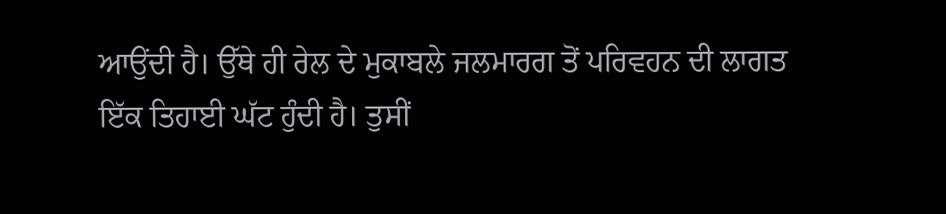ਆਉਂਦੀ ਹੈ। ਉੱਥੇ ਹੀ ਰੇਲ ਦੇ ਮੁਕਾਬਲੇ ਜਲਮਾਰਗ ਤੋਂ ਪਰਿਵਹਨ ਦੀ ਲਾਗਤ ਇੱਕ ਤਿਹਾਈ ਘੱਟ ਹੁੰਦੀ ਹੈ। ਤੁਸੀਂ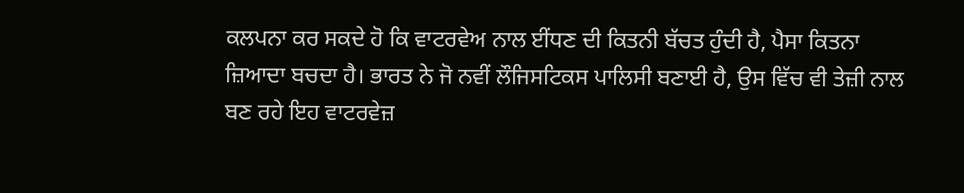ਕਲਪਨਾ ਕਰ ਸਕਦੇ ਹੋ ਕਿ ਵਾਟਰਵੇਅ ਨਾਲ ਈਂਧਣ ਦੀ ਕਿਤਨੀ ਬੱਚਤ ਹੁੰਦੀ ਹੈ, ਪੈਸਾ ਕਿਤਨਾ ਜ਼ਿਆਦਾ ਬਚਦਾ ਹੈ। ਭਾਰਤ ਨੇ ਜੋ ਨਵੀਂ ਲੌਜਿਸਟਿਕਸ ਪਾਲਿਸੀ ਬਣਾਈ ਹੈ, ਉਸ ਵਿੱਚ ਵੀ ਤੇਜ਼ੀ ਨਾਲ ਬਣ ਰਹੇ ਇਹ ਵਾਟਰਵੇਜ਼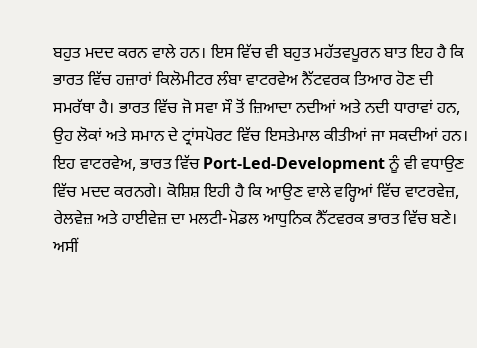ਬਹੁਤ ਮਦਦ ਕਰਨ ਵਾਲੇ ਹਨ। ਇਸ ਵਿੱਚ ਵੀ ਬਹੁਤ ਮਹੱਤਵਪੂਰਨ ਬਾਤ ਇਹ ਹੈ ਕਿ ਭਾਰਤ ਵਿੱਚ ਹਜ਼ਾਰਾਂ ਕਿਲੋਮੀਟਰ ਲੰਬਾ ਵਾਟਰਵੇਅ ਨੈੱਟਵਰਕ ਤਿਆਰ ਹੋਣ ਦੀ ਸਮਰੱਥਾ ਹੈ। ਭਾਰਤ ਵਿੱਚ ਜੋ ਸਵਾ ਸੌ ਤੋਂ ਜ਼ਿਆਦਾ ਨਦੀਆਂ ਅਤੇ ਨਦੀ ਧਾਰਾਵਾਂ ਹਨ, ਉਹ ਲੋਕਾਂ ਅਤੇ ਸਮਾਨ ਦੇ ਟ੍ਰਾਂਸਪੋਰਟ ਵਿੱਚ ਇਸਤੇਮਾਲ ਕੀਤੀਆਂ ਜਾ ਸਕਦੀਆਂ ਹਨ। ਇਹ ਵਾਟਰਵੇਅ, ਭਾਰਤ ਵਿੱਚ Port-Led-Development ਨੂੰ ਵੀ ਵਧਾਉਣ ਵਿੱਚ ਮਦਦ ਕਰਨਗੇ। ਕੋਸ਼ਿਸ਼ ਇਹੀ ਹੈ ਕਿ ਆਉਣ ਵਾਲੇ ਵਰ੍ਹਿਆਂ ਵਿੱਚ ਵਾਟਰਵੇਜ਼, ਰੇਲਵੇਜ਼ ਅਤੇ ਹਾਈਵੇਜ਼ ਦਾ ਮਲਟੀ-ਮੋਡਲ ਆਧੁਨਿਕ ਨੈੱਟਵਰਕ ਭਾਰਤ ਵਿੱਚ ਬਣੇ। ਅਸੀਂ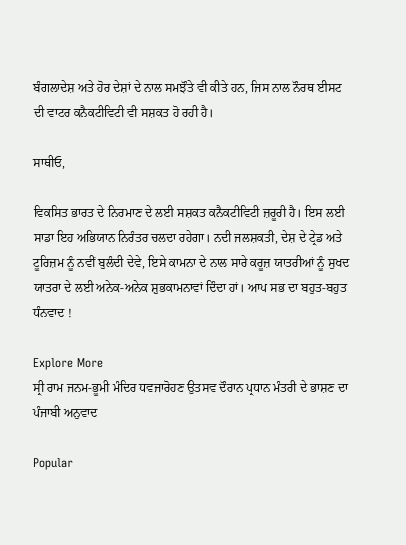ਬੰਗਲਾਦੇਸ਼ ਅਤੇ ਹੋਰ ਦੇਸ਼ਾਂ ਦੇ ਨਾਲ ਸਮਝੌਤੇ ਵੀ ਕੀਤੇ ਹਨ, ਜਿਸ ਨਾਲ ਨੌਰਥ ਈਸਟ ਦੀ ਵਾਟਰ ਕਨੈਕਟੀਵਿਟੀ ਵੀ ਸਸ਼ਕਤ ਹੋ ਰਹੀ ਹੈ।

ਸਾਥੀਓ,

ਵਿਕਸਿਤ ਭਾਰਤ ਦੇ ਨਿਰਮਾਣ ਦੇ ਲਈ ਸਸ਼ਕਤ ਕਨੈਕਟੀਵਿਟੀ ਜ਼ਰੂਰੀ ਹੈ। ਇਸ ਲਈ ਸਾਡਾ ਇਹ ਅਭਿਯਾਨ ਨਿਰੰਤਰ ਚਲਦਾ ਰਹੇਗਾ। ਨਦੀ ਜਲਸ਼ਕਤੀ, ਦੇਸ਼ ਦੇ ਟ੍ਰੇਡ ਅਤੇ ਟੂਰਿਜ਼ਮ ਨੂੰ ਨਵੀਂ ਬੁਲੰਦੀ ਦੇਵੇ, ਇਸੇ ਕਾਮਨਾ ਦੇ ਨਾਲ ਸਾਰੇ ਕਰੂਜ਼ ਯਾਤਰੀਆਂ ਨੂੰ ਸੁਖਦ ਯਾਤਰਾ ਦੇ ਲਈ ਅਨੇਕ-ਅਨੇਕ ਸ਼ੁਭਕਾਮਨਾਵਾਂ ਦਿੰਦਾ ਹਾਂ। ਆਪ ਸਭ ਦਾ ਬਹੁਤ-ਬਹੁਤ ਧੰਨਵਾਦ !

Explore More
ਸ੍ਰੀ ਰਾਮ ਜਨਮ-ਭੂਮੀ ਮੰਦਿਰ ਧਵਜਾਰੋਹਣ ਉਤਸਵ ਦੌਰਾਨ ਪ੍ਰਧਾਨ ਮੰਤਰੀ ਦੇ ਭਾਸ਼ਣ ਦਾ ਪੰਜਾਬੀ ਅਨੁਵਾਦ

Popular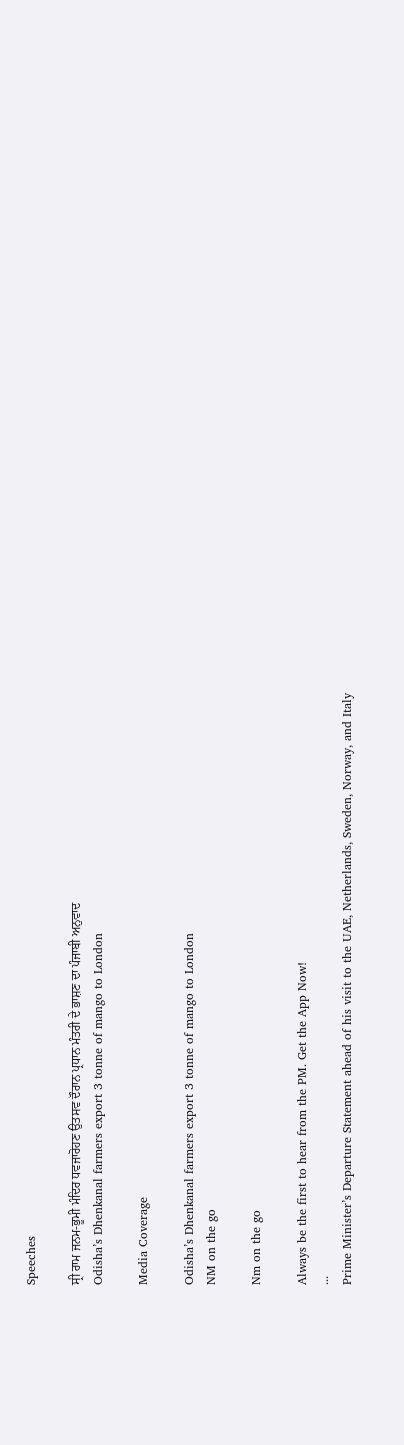Speeches

ਸ੍ਰੀ ਰਾਮ ਜਨਮ-ਭੂਮੀ ਮੰਦਿਰ ਧਵਜਾਰੋਹਣ ਉਤਸਵ ਦੌਰਾਨ ਪ੍ਰਧਾਨ ਮੰਤਰੀ ਦੇ ਭਾਸ਼ਣ ਦਾ ਪੰਜਾਬੀ ਅਨੁਵਾਦ
Odisha’s Dhenkanal farmers export 3 tonne of mango to London

Media Coverage

Odisha’s Dhenkanal farmers export 3 tonne of mango to London
NM on the go

Nm on the go

Always be the first to hear from the PM. Get the App Now!
...
Prime Minister’s Departure Statement ahead of his visit to the UAE, Netherlands, Sweden, Norway, and Italy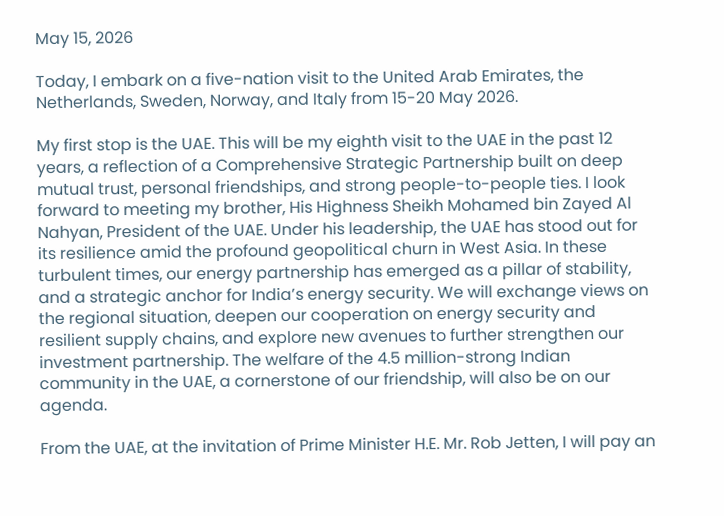May 15, 2026

Today, I embark on a five-nation visit to the United Arab Emirates, the Netherlands, Sweden, Norway, and Italy from 15-20 May 2026.

My first stop is the UAE. This will be my eighth visit to the UAE in the past 12 years, a reflection of a Comprehensive Strategic Partnership built on deep mutual trust, personal friendships, and strong people-to-people ties. I look forward to meeting my brother, His Highness Sheikh Mohamed bin Zayed Al Nahyan, President of the UAE. Under his leadership, the UAE has stood out for its resilience amid the profound geopolitical churn in West Asia. In these turbulent times, our energy partnership has emerged as a pillar of stability, and a strategic anchor for India’s energy security. We will exchange views on the regional situation, deepen our cooperation on energy security and resilient supply chains, and explore new avenues to further strengthen our investment partnership. The welfare of the 4.5 million-strong Indian community in the UAE, a cornerstone of our friendship, will also be on our agenda.

From the UAE, at the invitation of Prime Minister H.E. Mr. Rob Jetten, I will pay an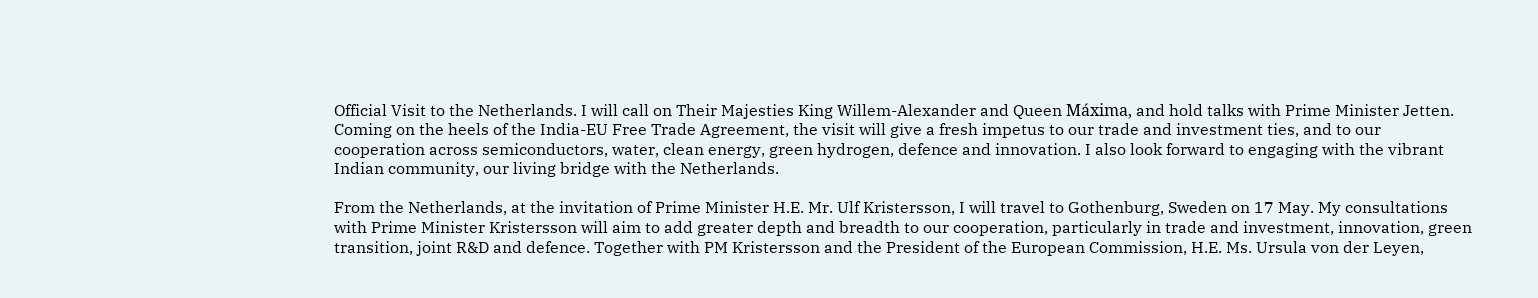Official Visit to the Netherlands. I will call on Their Majesties King Willem-Alexander and Queen Máxima, and hold talks with Prime Minister Jetten. Coming on the heels of the India-EU Free Trade Agreement, the visit will give a fresh impetus to our trade and investment ties, and to our cooperation across semiconductors, water, clean energy, green hydrogen, defence and innovation. I also look forward to engaging with the vibrant Indian community, our living bridge with the Netherlands.

From the Netherlands, at the invitation of Prime Minister H.E. Mr. Ulf Kristersson, I will travel to Gothenburg, Sweden on 17 May. My consultations with Prime Minister Kristersson will aim to add greater depth and breadth to our cooperation, particularly in trade and investment, innovation, green transition, joint R&D and defence. Together with PM Kristersson and the President of the European Commission, H.E. Ms. Ursula von der Leyen,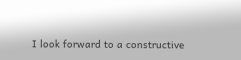I look forward to a constructive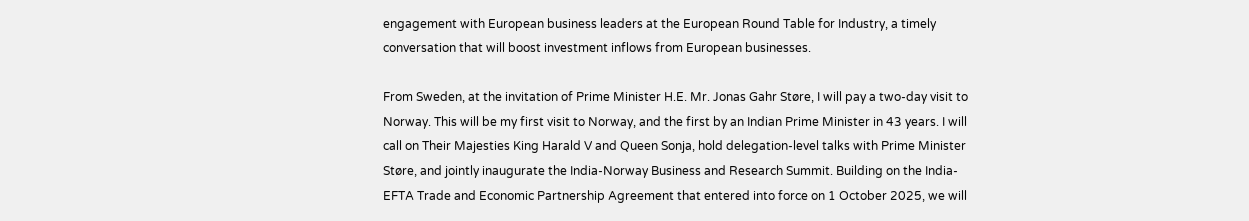engagement with European business leaders at the European Round Table for Industry, a timely conversation that will boost investment inflows from European businesses.

From Sweden, at the invitation of Prime Minister H.E. Mr. Jonas Gahr Støre, I will pay a two-day visit to Norway. This will be my first visit to Norway, and the first by an Indian Prime Minister in 43 years. I will call on Their Majesties King Harald V and Queen Sonja, hold delegation-level talks with Prime Minister Støre, and jointly inaugurate the India-Norway Business and Research Summit. Building on the India-EFTA Trade and Economic Partnership Agreement that entered into force on 1 October 2025, we will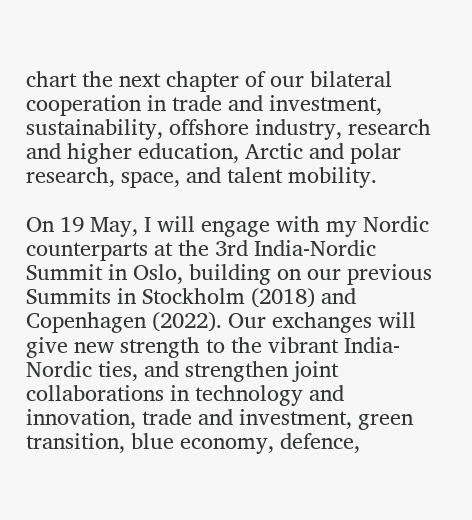chart the next chapter of our bilateral cooperation in trade and investment, sustainability, offshore industry, research and higher education, Arctic and polar research, space, and talent mobility.

On 19 May, I will engage with my Nordic counterparts at the 3rd India-Nordic Summit in Oslo, building on our previous Summits in Stockholm (2018) and Copenhagen (2022). Our exchanges will give new strength to the vibrant India-Nordic ties, and strengthen joint collaborations in technology and innovation, trade and investment, green transition, blue economy, defence,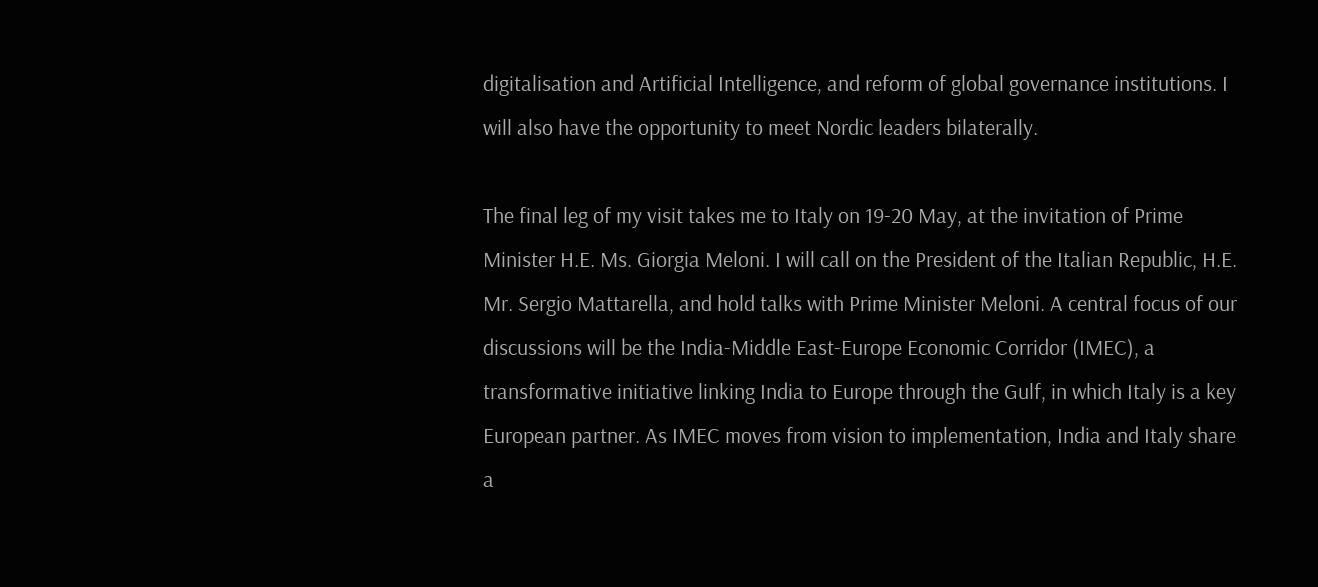digitalisation and Artificial Intelligence, and reform of global governance institutions. I will also have the opportunity to meet Nordic leaders bilaterally.

The final leg of my visit takes me to Italy on 19-20 May, at the invitation of Prime Minister H.E. Ms. Giorgia Meloni. I will call on the President of the Italian Republic, H.E. Mr. Sergio Mattarella, and hold talks with Prime Minister Meloni. A central focus of our discussions will be the India-Middle East-Europe Economic Corridor (IMEC), a transformative initiative linking India to Europe through the Gulf, in which Italy is a key European partner. As IMEC moves from vision to implementation, India and Italy share a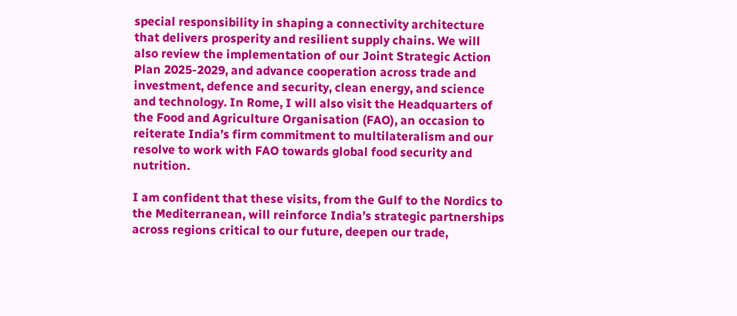special responsibility in shaping a connectivity architecture that delivers prosperity and resilient supply chains. We will also review the implementation of our Joint Strategic Action Plan 2025-2029, and advance cooperation across trade and investment, defence and security, clean energy, and science and technology. In Rome, I will also visit the Headquarters of the Food and Agriculture Organisation (FAO), an occasion to reiterate India’s firm commitment to multilateralism and our resolve to work with FAO towards global food security and nutrition.

I am confident that these visits, from the Gulf to the Nordics to the Mediterranean, will reinforce India’s strategic partnerships across regions critical to our future, deepen our trade,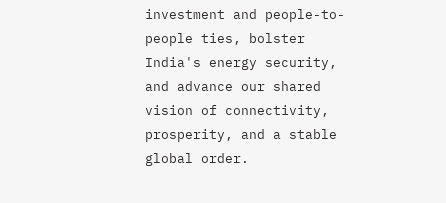investment and people-to-people ties, bolster India's energy security, and advance our shared vision of connectivity, prosperity, and a stable global order.